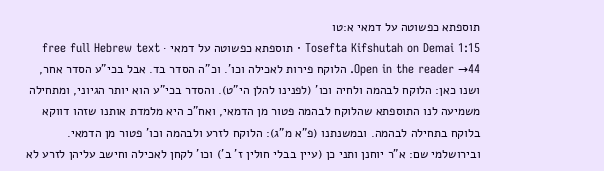תוספתא כפשוטה על דמאי א:טו
Tosefta Kifshutah on Demai 1:15 · תוספתא כפשוטה על דמאי · free full Hebrew text
Open in the reader →44. הלוקח פירות לאכילה וכו'. וכ"ה הסדר בד. אבל בכי"ע הסדר אחר, ושנו כאן: הלוקח לבהמה ולחיה וכו' (לפנינו להלן הי"ט). והסדר בכי"ע הוא יותר הגיוני, ומתחילה משמיעה לנו התוספתא שהלוקח לבהמה פטור מן הדמאי, ואח"כ היא מלמדת אותנו שזהו דווקא בלוקח בתחילה לבהמה. ובמשנתנו (פ"א מ"ג): הלוקח לזרע ולבהמה וכו' פטור מן הדמאי. ובירושלמי שם: א"ר יוחנן ותני כן (עיין בבלי חולין ז' ב') וכו' לקחן לאכילה וחישב עליהן לזרע לא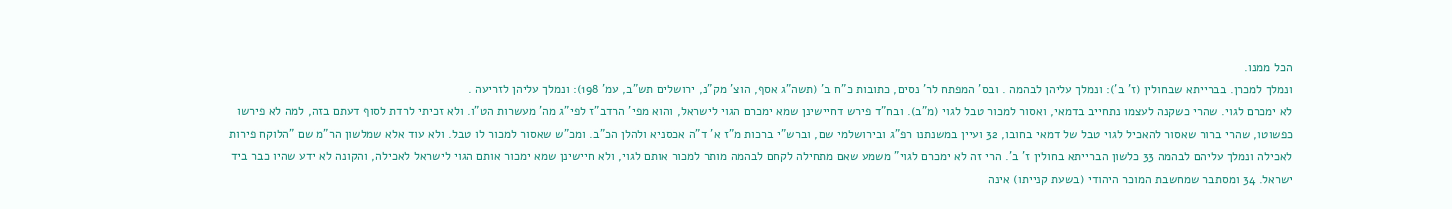הכל ממנו.
ונמלך למכרן. בברייתא שבחולין (ז' ב'): ונמלך עליהן לבהמה . ובס' המפתח לר' נסים, כתובות כ"ח ב' (תשה"ג אסף, הוצ' מק"נ, ירושלים תש"ב, עמ' 198): ונמלך עליהן לזריעה .
לא ימכרם לגוי. שהרי כשקנה לעצמו נתחייב בדמאי, ואסור למכור טבל לגוי (מ"ב). ובח"ד פירש דחיישינן שמא ימכרם הגוי לישראל, והוא מפי' הרדב"ז לפי"ג מה' מעשרות הט"ו. ולא זכיתי לרדת לסוף דעתם בזה, למה לא פירשו כפשוטו, שהרי ברור שאסור להאכיל לגוי טבל של דמאי בחובו, 32 ועיין במשנתנו רפ"ג ובירושלמי שם, וברש"י ברכות מ"ז א' ד"ה אכסניא ולהלן הכ"ב. ומכ"ש שאסור למכור לו טבל. ולא עוד אלא שמלשון הר"מ שם "הלוקח פירות לאכילה ונמלך עליהם לבהמה 33 כלשון הברייתא בחולין ז' ב'. הרי זה לא ימכרם לגוי" משמע שאם מתחילה לקחם לבהמה מותר למכור אותם לגוי, ולא חיישינן שמא ימכור אותם הגוי לישראל לאכילה, והקונה לא ידע שהיו כבר ביד ישראל. 34 ומסתבר שמחשבת המוכר היהודי (בשעת קנייתו) אינה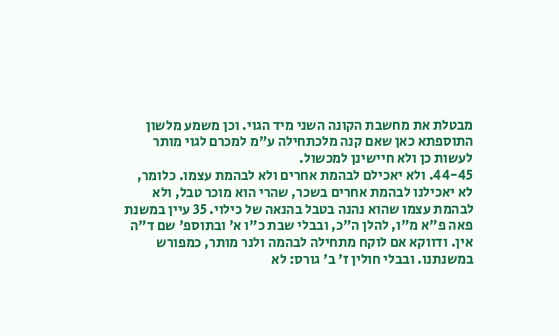מבטלת את מחשבת הקונה השני מיד הגוי. וכן משמע מלשון התוספתא כאן שאם קנה מלכתחילה ע"מ למכרם לגוי מותר לעשות כן ולא חיישינן למכשול.
44-45. ולא יאכילם לבהמת אחרים ולא לבהמת עצמו. כלומר, לא יאכילנו לבהמת אחרים בשכר, שהרי הוא מוכר טבל, ולא לבהמת עצמו שהוא נהנה בטבל בהנאה של כילוי. 35 עיין במשנת פאה פ"א מ"ו, להלן ה"כ, ובבלי שבת כ"ו א' ובתוספ' שם ד"ה אין. ודווקא אם לוקח מתחילה לבהמה ולנר מותר, כמפורש במשנתנו. ובבלי חולין ז' ב' גורס: לא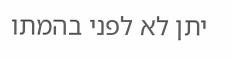יתן לא לפני בהמתו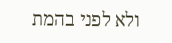ולא לפני בהמת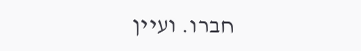חברו. ועיין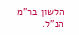הלשון בר"מ הנ"ל.